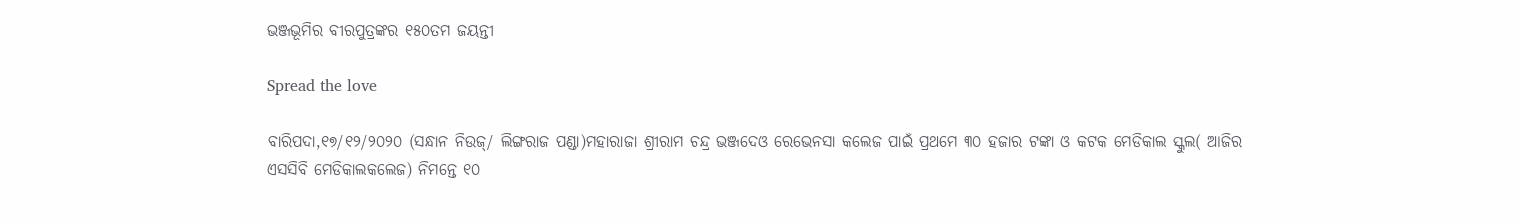ଭଞ୍ଜଭୂମିର ବୀରପୁତ୍ରଙ୍କର ୧୫୦ତମ ଜୟନ୍ତୀ

Spread the love

ବାରିପଦା,୧୭/୧୨/୨୦୨୦ (ସନ୍ଧାନ ନିଉଜ୍/ ଲିଙ୍ଗରାଜ ପଣ୍ଡା)ମହାରାଜା ଶ୍ରୀରାମ ଚନ୍ଦ୍ର ଭଞ୍ଜଦେଓ ରେଭେନସା କଲେଜ ପାଇଁ ପ୍ରଥମେ ୩୦ ହଜାର ଟଙ୍କା ଓ କଟକ ମେଡିକାଲ ସ୍କୁଲ( ଆଜିର ଏସସିବି ମେଡିକାଲ‌କଲେଜ) ନିମନ୍ତେ ୧୦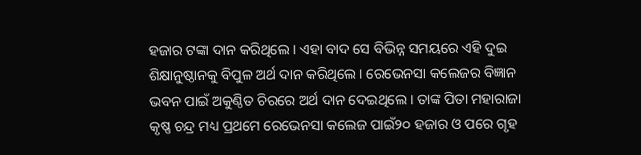ହଜାର ଟଙ୍କା ଦାନ କରିଥିଲେ । ଏହା ବାଦ ସେ ବିଭିନ୍ନ ସମୟରେ ଏହି ଦୁଇ ଶିକ୍ଷାନୁଷ୍ଠାନକୁ ବିପୁଳ ଅର୍ଥ ଦାନ କରିଥିଲେ । ରେଭେନସା କଲେଜର ବିଜ୍ଞାନ ଭବନ ପାଇଁ ଅକୁଣ୍ଠିତ ଚିରରେ ଅର୍ଥ ଦାନ ଦେଇଥିଲେ । ତାଙ୍କ ପିତା ମହାରାଜା କୃଷ୍ଣ ଚନ୍ଦ୍ର ମଧ୍ୟ ପ୍ରଥମେ ରେଭେନସା କଲେଜ ପାଇଁ୨୦ ହଜାର ଓ ପରେ ଗୃହ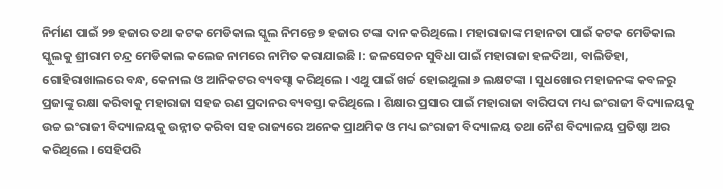ନିର୍ମାଣ ପାଇଁ ୨୭ ହଜାର ତଥା କଟକ ମେଡିକାଲ ସ୍କୁଲ ନିମନ୍ତେ ୭ ହଜାର ଟଙ୍କା ଦାନ କରିଥିଲେ । ମହାରାଜାଙ୍କ ମହାନତା ପାଇଁ କଟକ ମେଡିକାଲ ସ୍କୁଲକୁ ଶ୍ରୀରାମ ଚନ୍ଦ୍ର ମେଡିକାଲ କଲେଜ ନାମରେ ନାମିତ କରାଯାଇଛି ।: ଜଳସେଚନ ସୁବିଧା ପାଇଁ ମହାରାଜା ହଳଦିଆ, ବାଲିଡିହା, ଗୋହିରାଖାଲରେ ବନ୍ଧ, କେନାଲ ଓ ଆନିକଟର ବ୍ୟବସ୍ଟା କରିଥିଲେ । ଏଥୁ ପାଇଁ ଖର୍ଚ୍ଚ ହୋଇଥୁଲା ୬ ଲକ୍ଷ‌ଟଙ୍କା । ସୁଧଖୋର ମହାଜନଙ୍କ କବଳରୁ ପ୍ରଜାଙ୍କୁ ରକ୍ଷା କରିବାକୁ ମହାରାଜା ସହଜ ରଣ ପ୍ରଦାନର ବ୍ୟବସ୍ତା କରିଥିଲେ । ଶିକ୍ଷାର ପ୍ରସାର ପାଇଁ ମହାରାଜା ବାରିପଦା ମଧ୍ୟ ଇଂରାଜୀ ବିଦ୍ୟାଳୟକୁ ଉଚ୍ଚ ଇଂରାଜୀ ବିଦ୍ୟାଳୟକୁ ଉନ୍ନୀତ କରିବା ସହ ରାଜ୍ୟରେ ଅନେକ ପ୍ରାଥମିକ ଓ ମଧ୍ୟ ଇଂରାଜୀ ବିଦ୍ୟାଳୟ ତଥା ନୈଶ ବିଦ୍ୟାଳୟ ପ୍ରତିଷ୍ଠା ଅର କରିଥିଲେ । ସେହିପରି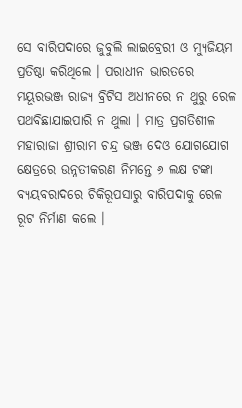ସେ ବାରିପଦାରେ ଜୁବୁଲି ଲାଇବ୍ରେରୀ ଓ ମ୍ୟୁଜିୟମ ପ୍ରତିଷ୍ଠା କରିଥିଲେ । ପରାଧୀନ ଭାରତରେ ମୟୂରଭଞ୍ଜ ରାଜ୍ଯ ବ୍ରିଟିସ ଅଧୀନରେ ନ ଥୁରୁ ରେଳ ପଥବିଛାଯାଇପାରି ନ ଥୁଲା । ମାତ୍ର ପ୍ରଗତିଶୀଳ ମହାରାଜା ଶ୍ରୀରାମ ଚନ୍ଦ୍ର ଭଞ୍ଜ ଦେଓ ଯୋଗଯୋଗ କ୍ଷେତ୍ରରେ ଉନ୍ନତୀକରଣ ନିମନ୍ତେ ୬ ଲକ୍ଷ ଟଙ୍କା ବ୍ୟୟବରାଦରେ ଚିକିରୂପସାରୁ ବାରିପଦାକୁ ରେଳ ରୂଟ ନିର୍ମାଣ କଲେ ।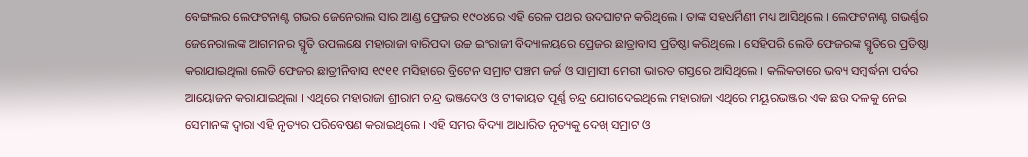ବେଙ୍ଗଲର ଲେଫଟନାଣ୍ଟ ଗଭର ଜେନେରାଲ ସାର ଆଣ୍ଡ ଫ୍ରେଜର ୧୯୦୪ରେ ଏହି ରେଳ ପଥର ଉଦଘାଟନ କରିଥିଲେ । ତାଙ୍କ ସହଧର୍ମିଣୀ ମଧ୍ୟ ଆସିଥିଲେ । ଲେଫଟନାଣ୍ଟ ଗଭର୍ଣ୍ଣର ଜେନେରାଲଙ୍କ ଆଗମନର ସ୍ମୃତି ଉପଲକ୍ଷେ ମହାରାଜା ବାରିପଦା ଉଚ୍ଚ ଇଂରାଜୀ ବିଦ୍ୟାଳୟରେ ପ୍ରେଜର ଛାତ୍ରାବାସ ପ୍ରତିଷ୍ଠା କରିଥିଲେ । ସେହିପରି ଲେଡି ଫେଜରଙ୍କ ସ୍ମୃତିରେ ପ୍ରତିଷ୍ଠା କରାଯାଇଥିଲା ଲେଡି ଫେଜର ଛାତ୍ରୀନିବାସ ୧୯୧୧ ମସିହାରେ ବ୍ରିଟେନ ସମ୍ରାଟ ପଞ୍ଚମ ଜର୍ଜ ଓ ସାମ୍ରାସୀ ମେରୀ ଭାରତ ଗସ୍ତରେ ଆସିଥିଲେ । କଲିକତାରେ ଭବ୍ୟ ସମ୍ବର୍ଦ୍ଧନା ପର୍ବର ଆୟୋଜନ କରାଯାଇଥିଲା । ଏଥିରେ ମହାରାଜା ଶ୍ରୀରାମ ଚନ୍ଦ୍ର ଭଞ୍ଜଦେଓ ଓ ଟୀକାୟତ ପୂର୍ଣ୍ଣ ଚନ୍ଦ୍ର ଯୋଗଦେଇଥିଲେ ମହାରାଜା ଏଥିରେ ମୟୂରଭଞ୍ଜର ଏକ ଛଉ ଦଳକୁ ନେଇ ସେମାନଙ୍କ ଦ୍ବାରା ଏହି ନୃତ୍ୟର ପରିବେଷଣ କରାଇଥିଲେ । ଏହି ସମର ବିଦ୍ୟା ଆଧାରିତ ନୃତ୍ୟକୁ ଦେଖ୍ ସମ୍ରାଟ ଓ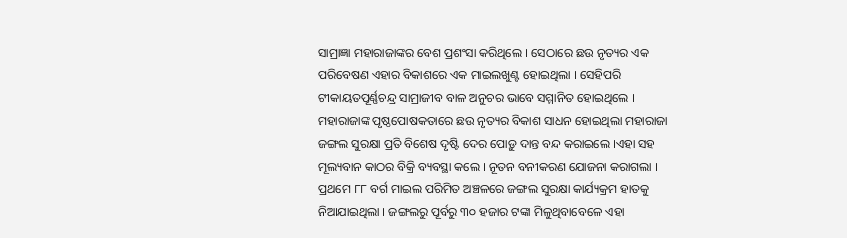ସାମ୍ରାଜ୍ଞା ମହାରାଜାଙ୍କର ବେଶ ପ୍ରଶଂସା କରିଥିଲେ । ସେଠାରେ ଛଉ ନୃତ୍ୟର ଏକ ପରିବେଷଣ ଏହାର ବିକାଶରେ ଏକ ମାଇଲଖୁଣ୍ଟ ହୋଇଥିଲା । ସେହିପରି ଟୀକାୟତପୂର୍ଣ୍ଣଚନ୍ଦ୍ର ସାମ୍ରାଜୀବ ବାଳ ଅନୁଚର ଭାବେ ସମ୍ମାନିତ ହୋଇଥିଲେ । ମହାରାଜାଙ୍କ ପୃଷ୍ଠପୋଷକତାରେ ଛଉ ନୃତ୍ୟର ବିକାଶ ସାଧନ ହୋଇଥିଲା ମହାରାଜା ଜଙ୍ଗଲ ସୁରକ୍ଷା ପ୍ରତି ବିଶେଷ ଦୃଷ୍ଟି ଦେର ପୋଡ଼ୁ ଦାନ୍ତ ବନ୍ଦ କରାଇଲେ ।ଏହା ସହ ମୂଲ୍ୟବାନ କାଠର ବିକ୍ରି ବ୍ୟବସ୍ଥା କଲେ । ନୂତନ ବନୀକରଣ ଯୋଜନା କରାଗଲା । ପ୍ରଥମେ ୮୮ ବର୍ଗ ମାଇଲ ପରିମିତ ଅଞ୍ଚଳରେ ଜଙ୍ଗଲ ସୁରକ୍ଷା କାର୍ଯ୍ୟକ୍ରମ ହାତକୁ ନିଆଯାଇଥିଲା । ଜଙ୍ଗଲରୁ ପୂର୍ବରୁ ୩୦ ହଜାର ଟଙ୍କା ମିଳୁଥିବାବେଳେ ଏହା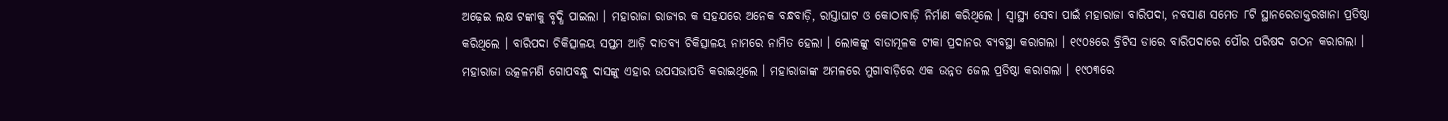ଅଢ଼େଇ ଲକ୍ଷ ଟଙ୍କାକୁ ବୃଦ୍ଧି ପାଇଲା । ମହାରାଜା ରାଜ୍ୟର କ ସହଯରେ ଅନେକ ବନ୍ଧବାଡ଼ି, ରାସ୍ତାଘାଟ ଓ କୋଠାବାଡ଼ି ନିର୍ମାଣ କରିଥିଲେ । ସ୍ବାସ୍ଥ୍ୟ ସେବା ପାଇଁ ମହାରାଜା ବାରିପଦା, ନବସାଣ ସମେତ ୮ଟି ସ୍ଥାନରେଡାକ୍ତରଖାନା ପ୍ରତିଷ୍ଠା କରିଥିଲେ । ବାରିପଦା ଚିକିତ୍ସାଳୟ ସପ୍ତମ ଆଡ଼ି ଦାତବ୍ୟ ଚିକିତ୍ସାଳୟ ନାମରେ ନାମିତ ହେଲା । ଲୋକଙ୍କୁ ବାଡାମୂଳକ ଟୀକା ପ୍ରଦାନର ବ୍ୟବସ୍ଥା କରାଗଲା । ୧୯୦୫ରେ ବ୍ରିଟିସ ଡାରେ ବାରିପଦାରେ ପୌର ପରିଷଦ ଗଠନ କରାଗଲା । ମହାରାଜା ଉତ୍କଳମଣି ଗୋପବନ୍ଧୁ ଦାସଙ୍କୁ ଏହାର ଉପସଭାପତି କରାଇଥିଲେ । ମହାରାଜାଙ୍କ ଅମଳରେ ମୁଗାବାଡ଼ିରେ ଏକ ଉନ୍ନତ ଜେଲ ପ୍ରତିଷ୍ଠା କରାଗଲା । ୧୯୦୩ରେ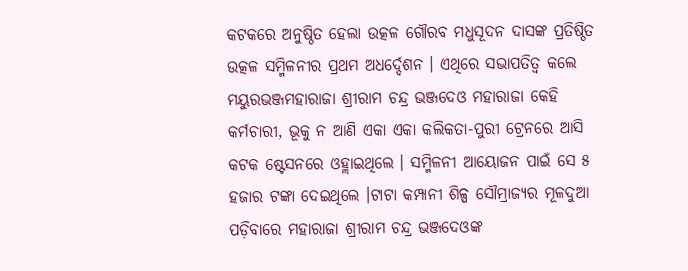କଟକରେ ଅନୁଷ୍ଠିତ ହେଲା ଉତ୍କଳ ଗୌରବ ମଧୁସୂଦନ ଦାସଙ୍କ ପ୍ରତିଷ୍ଠିତ ଉତ୍କଳ ସମ୍ମିଳନୀର ପ୍ରଥମ ଅଧର୍ଦ୍ଦେଶନ । ଏଥିରେ ସଭାପତିତ୍ବ କଲେ ମୟୁରଭଞ୍ଜମହାରାଜା ଶ୍ରୀରାମ ଚନ୍ଦ୍ର ଭଞ୍ଜଦେଓ ମହାରାଜା କେହି କର୍ମଚାରୀ, ଭୂକୁ ନ ଆଣି ଏକା ଏକା କଲିକତା-ପୁରୀ ଟ୍ରେନରେ ଆସି କଟକ ଷ୍ଟେସନରେ ଓହ୍ଲାଇଥିଲେ । ସମ୍ମିଳନୀ ଆୟୋଜନ ପାଇଁ ସେ ୫ ହଜାର ଟଙ୍କା ଦେଇଥିଲେ ।ଟାଟା କମ୍ପାନୀ ଶିଳ୍ପ ସୌମ୍ରାଜ୍ୟର ମୂଳଦୁଆ ପଡ଼ିବାରେ ମହାରାଜା ଶ୍ରୀରାମ ଚନ୍ଦ୍ର ଭଞ୍ଜଦେଓଙ୍କ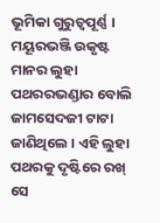ଭୂମିକା ଗୁରୁତ୍ଵପୂର୍ଣ୍ଣ । ମୟୂରଭଞ୍ଜି ଉକୃଷ୍ଟ ମାନର ଲୁହା ପଥରର‌ଭଣ୍ଡାର ବୋଲି ଜାମସେଦଜୀ ଟାଟା ଜାଣିଥିଲେ । ଏହି ଲୁହା ପଥରକୁ ଦୃଷ୍ଟିରେ ରଖ୍ ସେ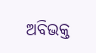ଅବିଭକ୍ତ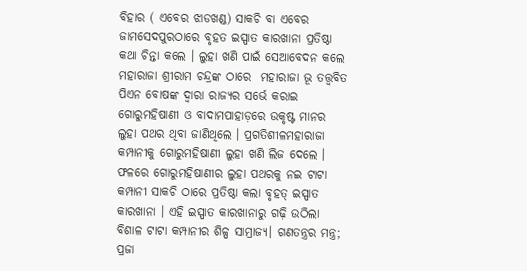ବିହାର ( ଏବେର ଝାଡଖଣ୍ଡ) ସାକଚି ବା ଏବେର ଜାମସେଦପୁରଠାରେ ବୃହତ ଇସ୍ପାତ କାରଖାନା ପ୍ରତିଷ୍ଠା କଥା ଚିନ୍ତା କଲେ । ଲୁହା ଖଣି ପାଇଁ ସେଆବେଦନ କଲେ ମହାରାଜା ଶ୍ରୀରାମ ଚନ୍ଦ୍ରଙ୍କ ଠାରେ  ମହାରାଜା ଭୂ ତତ୍ତ୍ବବିତ‌ ପିଏନ ବୋଷଙ୍କ ଦ୍ୱାରା ରାଜ୍ୟର ସର୍ଭେ କରାଇ ଗୋରୁମହିଷାଣୀ ଓ ବାଦାମପାହାଡ଼ରେ ଉକୃଷ୍ଟ ମାନର ଲୁହା ପଥର ଥିବା ଜାଣିଥିଲେ । ପ୍ରଗତିଶୀଳମହାରାଜା କମ୍ପାନୀକୁ ଗୋରୁମହିଷାଣୀ ଲୁହା ଖଣି ଲିଜ ଦେଲେ । ଫଳରେ ଗୋରୁମହିଷାଣୀର ଲୁହା ପଥରକୁ ନଇ ଟାଟା କମ୍ପାନୀ ସାକଚି ଠାରେ ପ୍ରତିଷ୍ଠା କଲା ବୃହତ୍ ଇସ୍ପାତ କାରଖାନା । ଏହି ଇସ୍ପାତ କାରଖାନାରୁ ଗଢ଼ି ଉଠିଲା ବିଶାଳ ଟାଟା କମ୍ପାନୀର ଶିଳ୍ପ ସାମ୍ରାଜ୍ୟ। ଗଣତନ୍ତ୍ରର ମନ୍ତ୍ର; ପ୍ରଜା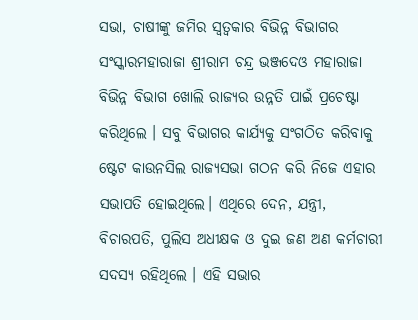ସଭା, ଚାଷୀଙ୍କୁ ଜମିର ସ୍ଵତ୍ଵକାର ବିଭିନ୍ନ ବିଭାଗର ସଂସ୍କାରମହାରାଜା ଶ୍ରୀରାମ ଚନ୍ଦ୍ର ଭଞ୍ଜଦେଓ ମହାରାଜା ବିଭିନ୍ନ ବିଭାଗ ଖୋଲି ରାଜ୍ୟର ଉନ୍ନତି ପାଇଁ ପ୍ରଚେଷ୍ଟା କରିଥିଲେ । ସବୁ ବିଭାଗର କାର୍ଯ୍ୟକୁ ସଂଗଠିତ କରିବାକୁ ଷ୍ଟେଟ କାଉନସିଲ ରାଜ୍ୟସଭା ଗଠନ କରି ନିଜେ ଏହାର ସଭାପତି ହୋଇଥିଲେ। ଏଥିରେ ଦେନ, ଯନ୍ତ୍ରୀ, ବିଚାରପତି, ପୁଲିସ ଅଧୀକ୍ଷକ ଓ ଦୁଇ ଜଣ ଅଣ କର୍ମଚାରୀ ସଦସ୍ୟ ରହିଥିଲେ । ଏହି ସଭାର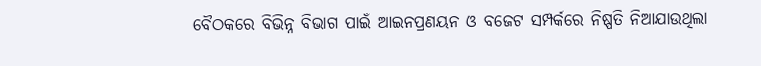ବୈଠକରେ ବିଭିନ୍ନ ବିଭାଗ ପାଇଁ ଆଇନପ୍ରଣୟନ ଓ ବଜେଟ ସମ୍ପର୍କରେ ନିଷ୍ପତି ନିଆଯାଉଥିଲା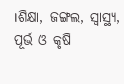।ଶିକ୍ଷା, ଜଙ୍ଗଲ, ସ୍ବାସ୍ଥ୍ୟ, ପୂର୍ଭ ଓ କୃଷି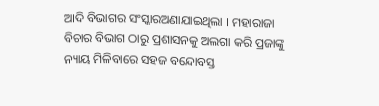ଆଦି ବିଭାଗର ସଂସ୍କାରଅଣାଯାଇଥିଲା । ମହାରାଜା ବିଚାର ବିଭାଗ ଠାରୁ ପ୍ରଶାସନକୁ ଅଲଗା କରି ପ୍ରଜାଙ୍କୁ ନ୍ୟାୟ ମିଳିବାରେ ସହଜ ବନ୍ଦୋବସ୍ତ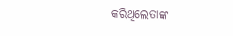କରିଥିଲେତାଙ୍କ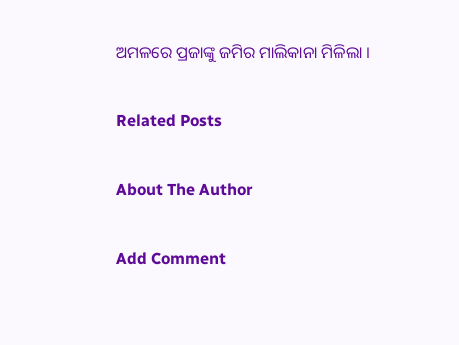ଅମଳରେ ପ୍ରଜାଙ୍କୁ ଜମିର ମାଲିକାନା ମିଳିଲା ।

Related Posts

About The Author

Add Comment